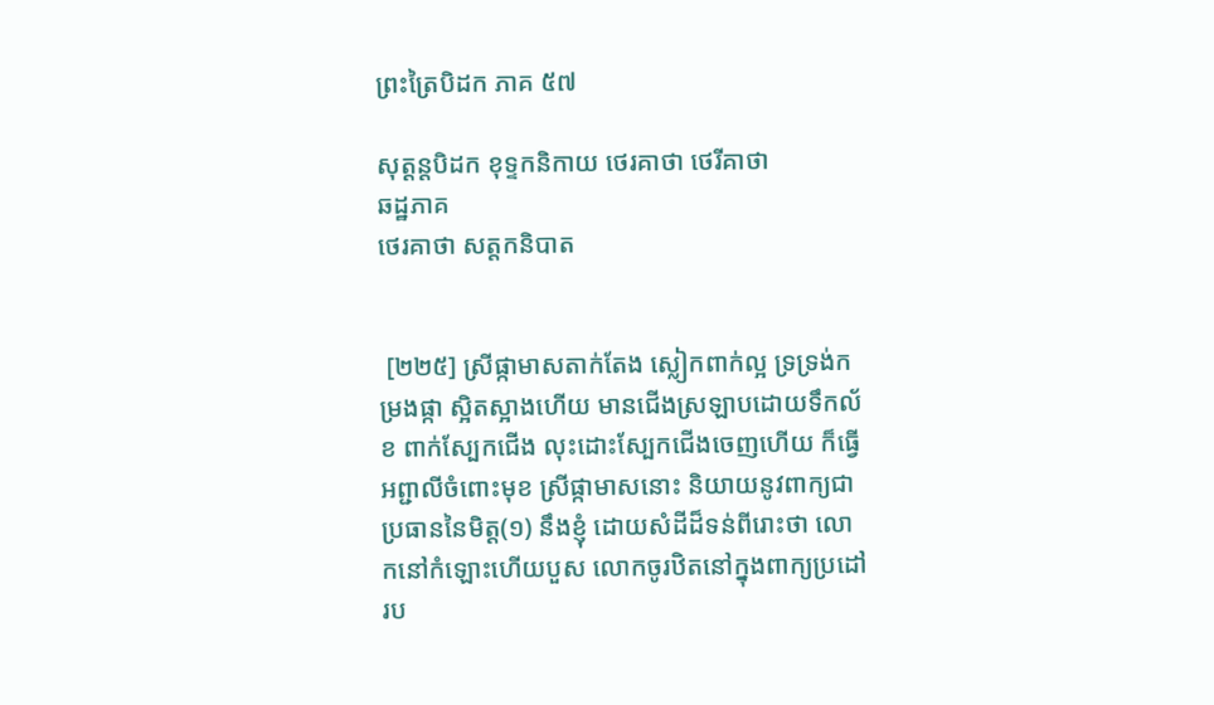ព្រះត្រៃបិដក ភាគ ៥៧

សុត្តន្តបិដក ខុទ្ទកនិកាយ ថេរគាថា ថេរីគាថា
ឆដ្ឋភាគ
ថេរគាថា សត្តកនិបាត


 [២២៥] ស្រីផ្កាមាសតាក់តែង ស្លៀកពាក់ល្អ ទ្រទ្រង់កម្រងផ្កា ស្អិតស្អាងហើយ មានជើងស្រឡាបដោយទឹកល័ខ ពាក់ស្បែកជើង លុះដោះស្បែកជើងចេញហើយ ក៏ធ្វើអព្ជាលីចំពោះមុខ ស្រីផ្កាមាសនោះ និយាយនូវពាក្យជាប្រធាននៃមិត្ត(១) នឹងខ្ញុំ ដោយសំដីដ៏ទន់ពីរោះថា លោកនៅកំឡោះហើយបួស លោកចូរឋិតនៅក្នុងពាក្យប្រដៅរប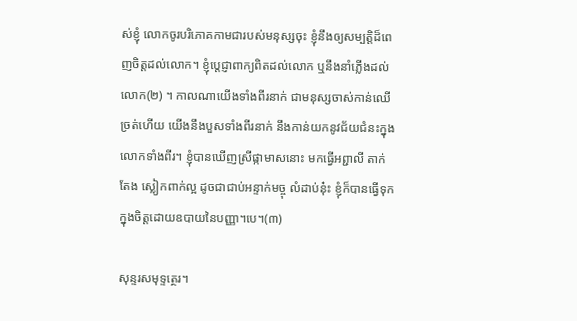ស់ខ្ញុំ លោកចូរបរិភោគកាមជារបស់មនុស្សចុះ ខ្ញុំនឹងឲ្យសម្បត្តិដ៏ពេញចិត្តដល់លោក។ ខ្ញុំប្តេជ្ញាពាក្យពិតដល់លោក ឬនឹងនាំភ្លើងដល់លោក(២) ។ កាលណាយើងទាំងពីរនាក់ ជាមនុស្សចាស់កាន់ឈើច្រត់ហើយ យើងនឹងបួសទាំងពីរនាក់ នឹងកាន់យកនូវជ័យជំនះក្នុងលោកទាំងពីរ។ ខ្ញុំបានឃើញស្រីផ្កាមាសនោះ មកធើ្វអព្ជាលី តាក់តែង ស្លៀកពាក់ល្អ ដូចជាជាប់អន្ទាក់មច្ចុ លំដាប់នុ៎ះ ខ្ញុំក៏បានធើ្វទុកក្នុងចិត្តដោយឧបាយនៃបញ្ញា។បេ។(៣)

សុន្ទរសមុទ្ទត្ថេរ។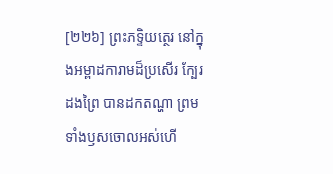[២២៦] ព្រះភទ្ទិយត្ថេរ នៅក្នុងអម្ពាដការាមដ៏ប្រសើរ ក្បែរដងព្រៃ បានដកតណ្ហា ព្រមទាំងឫសចោលអស់ហើ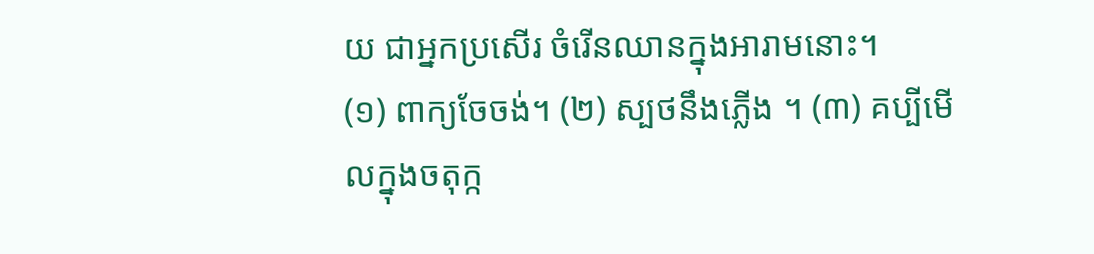យ ជាអ្នកប្រសើរ ចំរើនឈានក្នុងអារាមនោះ។
(១) ពាក្យចែចង់។ (២) ស្បថនឹងភ្លើង ។ (៣) គប្បីមើលក្នុងចតុក្ក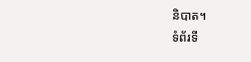និបាត។
ទំព័រទី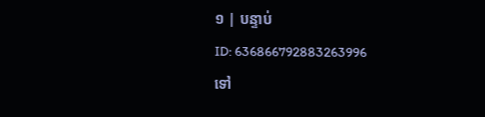១ | បន្ទាប់
ID: 636866792883263996
ទៅ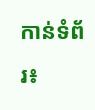កាន់ទំព័រ៖